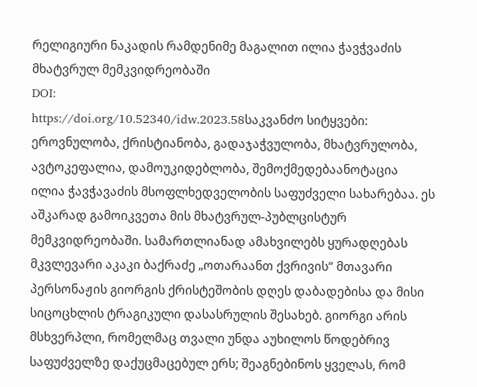რელიგიური ნაკადის რამდენიმე მაგალით ილია ჭავჭვაძის მხატვრულ მემკვიდრეობაში
DOI:
https://doi.org/10.52340/idw.2023.58საკვანძო სიტყვები:
ეროვნულობა, ქრისტიანობა, გადაჯაჭვულობა, მხატვრულობა, ავტოკეფალია, დამოუკიდებლობა, შემოქმედებაანოტაცია
ილია ჭავჭავაძის მსოფლხედველობის საფუძველი სახარებაა. ეს აშკარად გამოიკვეთა მის მხატვრულ-პუბლცისტურ მემკვიდრეობაში. სამართლიანად ამახვილებს ყურადღებას მკვლევარი აკაკი ბაქრაძე „ოთარაანთ ქვრივის“ მთავარი პერსონაჟის გიორგის ქრისტეშობის დღეს დაბადებისა და მისი სიცოცხლის ტრაგიკული დასასრულის შესახებ. გიორგი არის მსხვერპლი, რომელმაც თვალი უნდა აუხილოს წოდებრივ საფუძველზე დაქუცმაცებულ ერს; შეაგნებინოს ყველას, რომ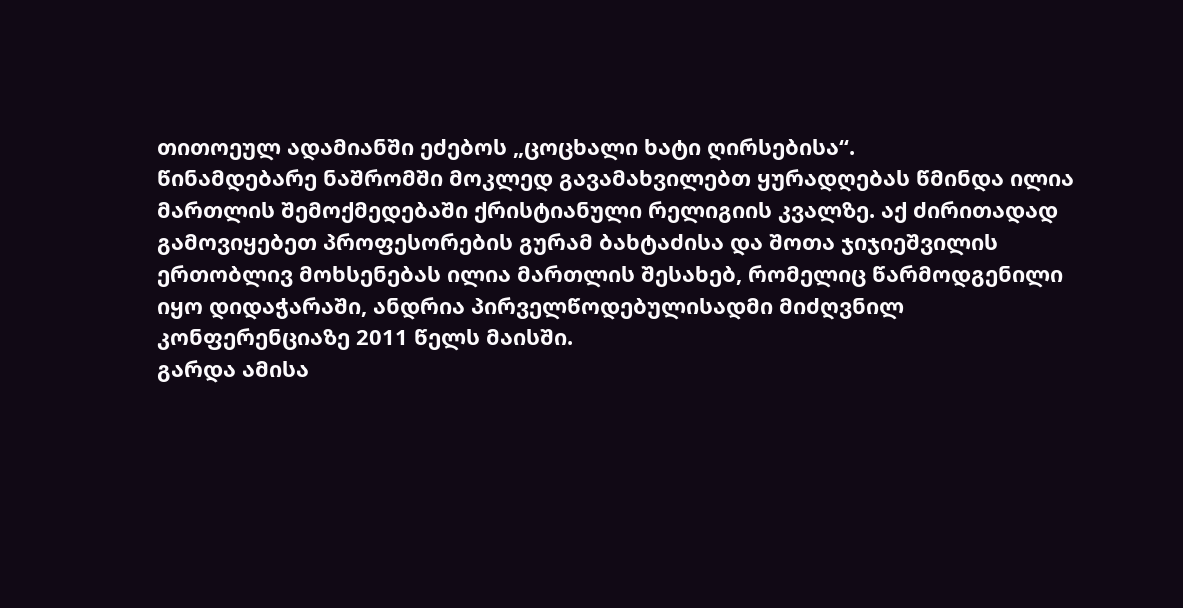თითოეულ ადამიანში ეძებოს „ცოცხალი ხატი ღირსებისა“.
წინამდებარე ნაშრომში მოკლედ გავამახვილებთ ყურადღებას წმინდა ილია მართლის შემოქმედებაში ქრისტიანული რელიგიის კვალზე. აქ ძირითადად გამოვიყებეთ პროფესორების გურამ ბახტაძისა და შოთა ჯიჯიეშვილის ერთობლივ მოხსენებას ილია მართლის შესახებ, რომელიც წარმოდგენილი იყო დიდაჭარაში, ანდრია პირველწოდებულისადმი მიძღვნილ კონფერენციაზე 2011 წელს მაისში.
გარდა ამისა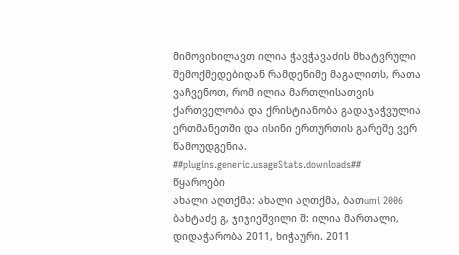მიმოვიხილავთ ილია ჭავჭავაძის მხატვრული შემოქმედებიდან რამდენიმე მაგალითს, რათა ვაჩვენოთ, რომ ილია მართლისათვის ქართველობა და ქრისტიანობა გადაჯაჭვულია ერთმანეთში და ისინი ერთურთის გარეშე ვერ წამოუდგენია.
##plugins.generic.usageStats.downloads##
წყაროები
ახალი აღთქმა: ახალი აღთქმა, ბათumi 2006
ბახტაძე გ, ჯიჯიეშვილი შ: ილია მართალი, დიდაჭარობა 2011, ხიჭაური. 2011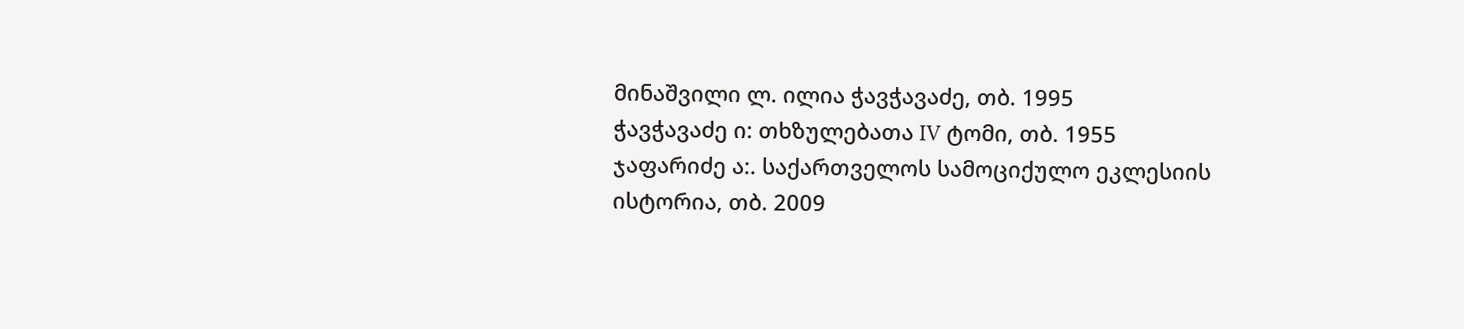მინაშვილი ლ. ილია ჭავჭავაძე, თბ. 1995
ჭავჭავაძე ი: თხზულებათა IV ტომი, თბ. 1955
ჯაფარიძე ა:. საქართველოს სამოციქულო ეკლესიის ისტორია, თბ. 2009